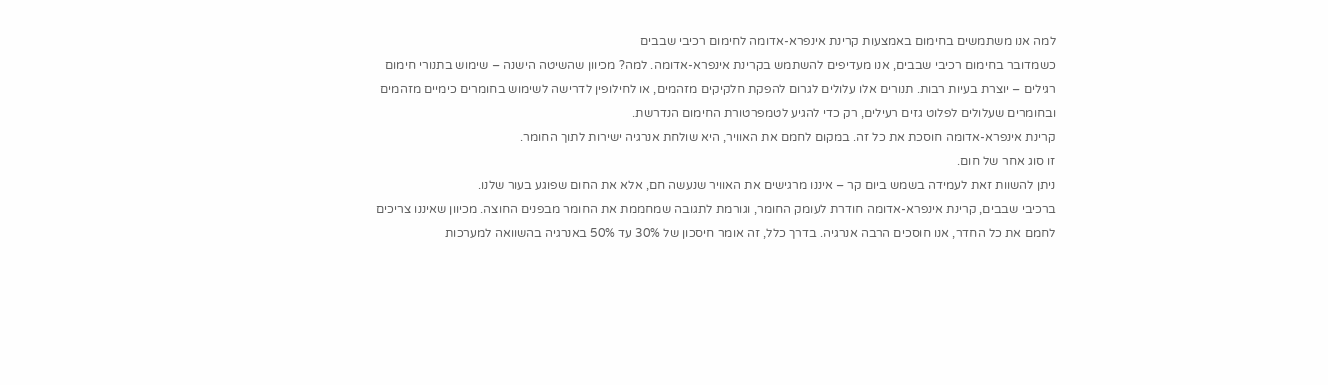למה אנו משתמשים בחימום באמצעות קרינת אינפרא-אדומה לחימום רכיבי שבבים
כשמדובר בחימום רכיבי שבבים, אנו מעדיפים להשתמש בקרינת אינפרא-אדומה. למה? מכיוון שהשיטה הישנה – שימוש בתנורי חימום רגילים – יוצרת בעיות רבות. תנורים אלו עלולים לגרום להפקת חלקיקים מזהמים, או לחילופין לדרישה לשימוש בחומרים כימיים מזהמים ובחומרים שעלולים לפלוט גזים רעילים, רק כדי להגיע לטמפרטורת החימום הנדרשת.
קרינת אינפרא-אדומה חוסכת את כל זה. במקום לחמם את האוויר, היא שולחת אנרגיה ישירות לתוך החומר.
זו סוג אחר של חום.
ניתן להשוות זאת לעמידה בשמש ביום קר – איננו מרגישים את האוויר שנעשה חם, אלא את החום שפוגע בעור שלנו.
ברכיבי שבבים, קרינת אינפרא-אדומה חודרת לעומק החומר, וגורמת לתגובה שמחממת את החומר מבפנים החוצה. מכיוון שאיננו צריכים לחמם את כל החדר, אנו חוסכים הרבה אנרגיה. בדרך כלל, זה אומר חיסכון של 30% עד 50% באנרגיה בהשוואה למערכות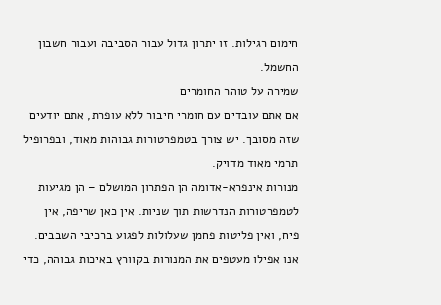חימום רגילות. זו יתרון גדול עבור הסביבה ועבור חשבון החשמל.
שמירה על טוהר החומרים
אם אתם עובדים עם חומרי חיבור ללא עופרת, אתם יודעים שזה מסובך. יש צורך בטמפרטורות גבוהות מאוד, ובפרופיל תרמי מאוד מדויק.
מנורות אינפרא-אדומה הן הפתרון המושלם – הן מגיעות לטמפרטורות הנדרשות תוך שניות. אין כאן שריפה, אין פיח, ואין פליטות פחמן שעלולות לפגוע ברכיבי השבבים. אנו אפילו מעטפים את המנורות בקוורץ באיכות גבוהה, כדי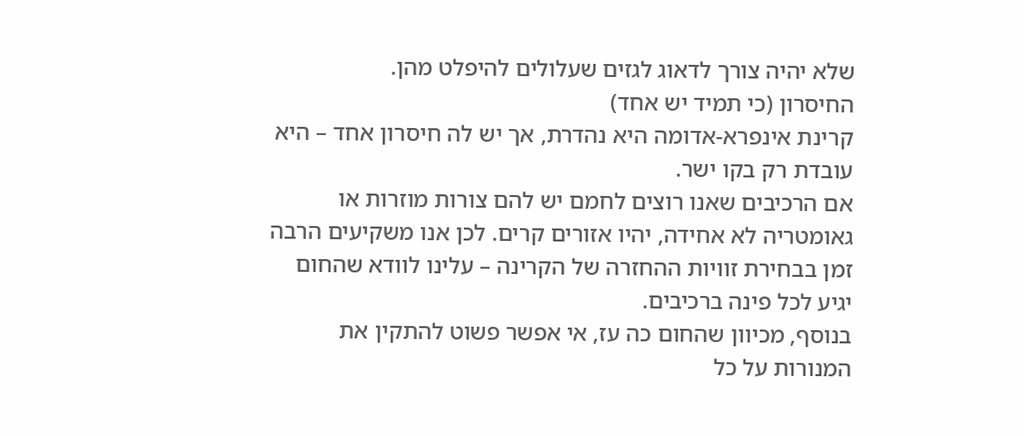שלא יהיה צורך לדאוג לגזים שעלולים להיפלט מהן.
החיסרון (כי תמיד יש אחד)
קרינת אינפרא-אדומה היא נהדרת, אך יש לה חיסרון אחד – היא עובדת רק בקו ישר.
אם הרכיבים שאנו רוצים לחמם יש להם צורות מוזרות או גאומטריה לא אחידה, יהיו אזורים קרים. לכן אנו משקיעים הרבה זמן בבחירת זוויות ההחזרה של הקרינה – עלינו לוודא שהחום יגיע לכל פינה ברכיבים.
בנוסף, מכיוון שהחום כה עז, אי אפשר פשוט להתקין את המנורות על כל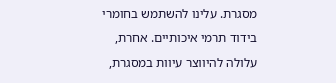מסגרת. עלינו להשתמש בחומרי בידוד תרמי איכותיים. אחרת, עלולה להיווצר עיוות במסגרת,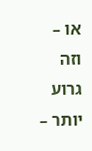או – וזה גרוע יותר –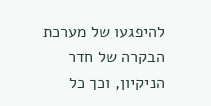להיפגעו של מערכת הבקרה של חדר הניקיון, וכך כל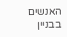האנשים בבניין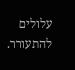עלולים להתעורר.